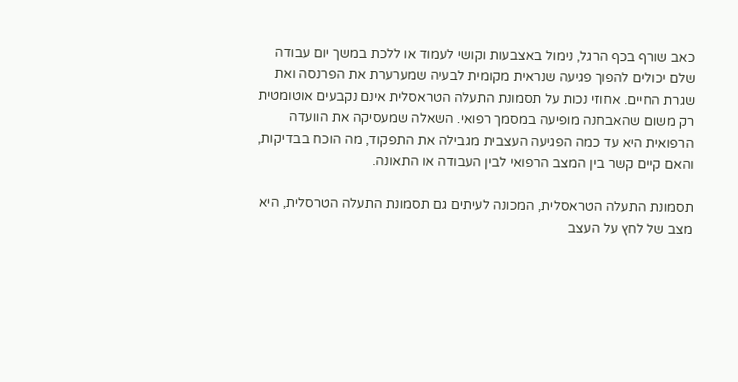כאב שורף בכף הרגל, נימול באצבעות וקושי לעמוד או ללכת במשך יום עבודה שלם יכולים להפוך פגיעה שנראית מקומית לבעיה שמערערת את הפרנסה ואת שגרת החיים. אחוזי נכות על תסמונת התעלה הטראסלית אינם נקבעים אוטומטית רק משום שהאבחנה מופיעה במסמך רפואי. השאלה שמעסיקה את הוועדה הרפואית היא עד כמה הפגיעה העצבית מגבילה את התפקוד, מה הוכח בבדיקות, והאם קיים קשר בין המצב הרפואי לבין העבודה או התאונה.

תסמונת התעלה הטראסלית, המכונה לעיתים גם תסמונת התעלה הטרסלית, היא מצב של לחץ על העצב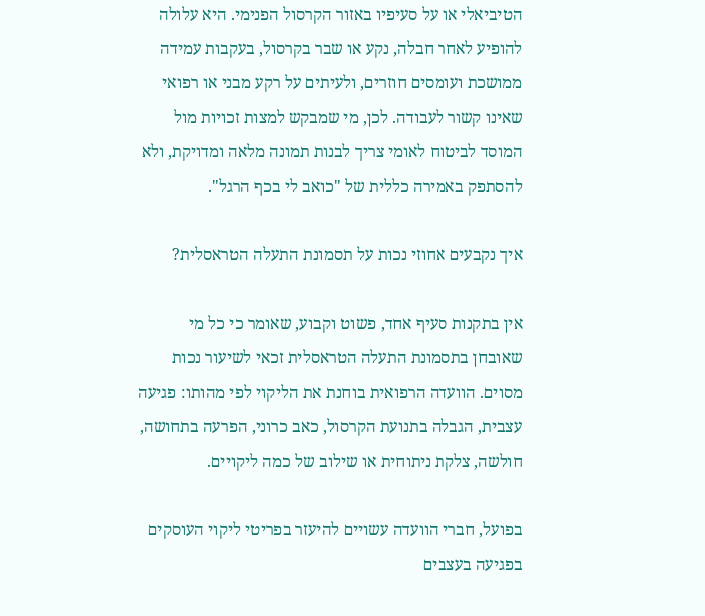הטיביאלי או על סעיפיו באזור הקרסול הפנימי. היא עלולה להופיע לאחר חבלה, נקע או שבר בקרסול, בעקבות עמידה ממושכת ועומסים חוזרים, ולעיתים על רקע מבני או רפואי שאינו קשור לעבודה. לכן, מי שמבקש למצות זכויות מול המוסד לביטוח לאומי צריך לבנות תמונה מלאה ומדויקת, ולא להסתפק באמירה כללית של "כואב לי בכף הרגל".

איך נקבעים אחוזי נכות על תסמונת התעלה הטראסלית?

אין בתקנות סעיף אחד, פשוט וקבוע, שאומר כי כל מי שאובחן בתסמונת התעלה הטראסלית זכאי לשיעור נכות מסוים. הוועדה הרפואית בוחנת את הליקוי לפי מהותו: פגיעה עצבית, הגבלה בתנועת הקרסול, כאב כרוני, הפרעה בתחושה, חולשה, צלקת ניתוחית או שילוב של כמה ליקויים.

בפועל, חברי הוועדה עשויים להיעזר בפריטי ליקוי העוסקים בפגיעה בעצבים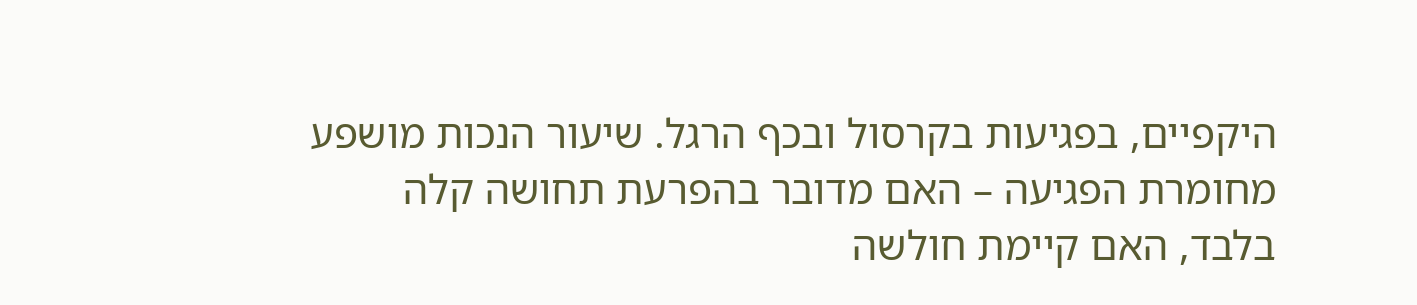היקפיים, בפגיעות בקרסול ובכף הרגל. שיעור הנכות מושפע מחומרת הפגיעה – האם מדובר בהפרעת תחושה קלה בלבד, האם קיימת חולשה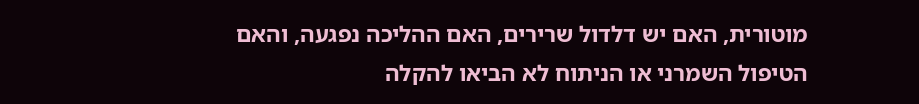מוטורית, האם יש דלדול שרירים, האם ההליכה נפגעה, והאם הטיפול השמרני או הניתוח לא הביאו להקלה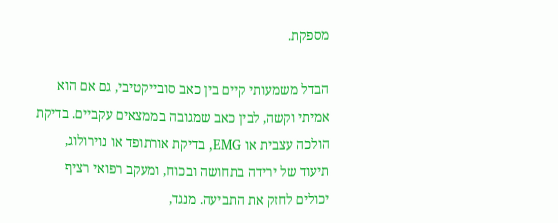מספקת.

הבדל משמעותי קיים בין כאב סובייקטיבי, גם אם הוא אמיתי וקשה, לבין כאב שמגובה בממצאים עקביים. בדיקת הולכה עצבית או EMG, בדיקת אורתופד או נוירולוג, תיעוד של ירידה בתחושה ובכוח, ומעקב רפואי רציף יכולים לחזק את התביעה. מנגד,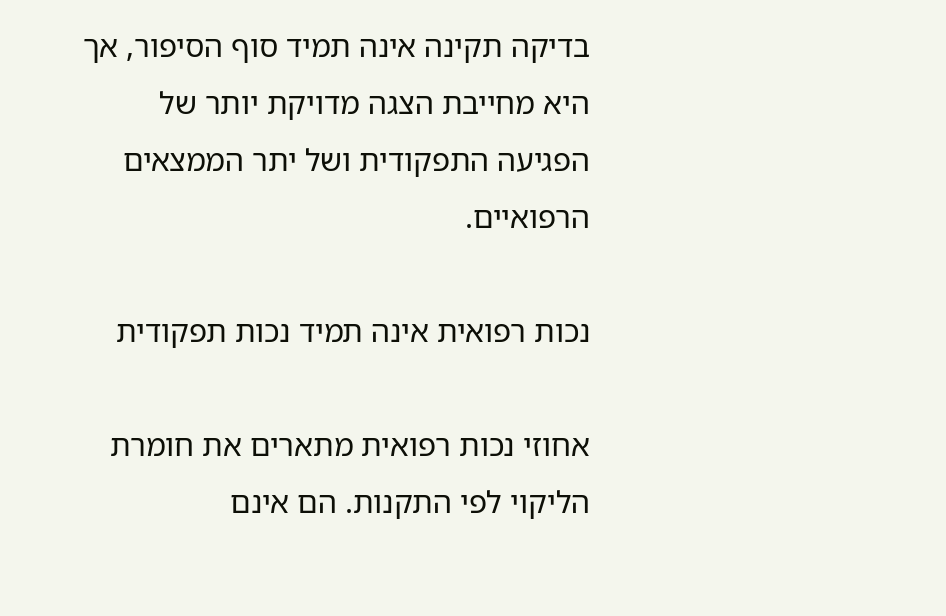בדיקה תקינה אינה תמיד סוף הסיפור, אך היא מחייבת הצגה מדויקת יותר של הפגיעה התפקודית ושל יתר הממצאים הרפואיים.

נכות רפואית אינה תמיד נכות תפקודית

אחוזי נכות רפואית מתארים את חומרת הליקוי לפי התקנות. הם אינם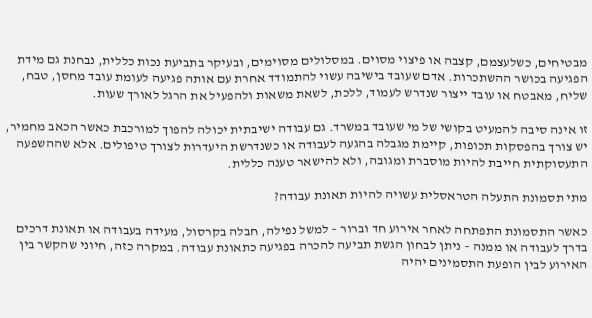מבטיחים, כשלעצמם, קצבה או פיצוי מסוים. במסלולים מסוימים, ובעיקר בתביעת נכות כללית, נבחנת גם מידת הפגיעה בכושר ההשתכרות. אדם שעובד בישיבה עשוי להתמודד אחרת עם אותה פגיעה לעומת עובד מחסן, טבח, שליח, מאבטח או עובד ייצור שנדרש לעמוד, ללכת, לשאת משאות ולהפעיל את הרגל לאורך שעות.

זו אינה סיבה להמעיט בקושי של מי שעובד במשרד. גם עבודה ישיבתית יכולה להפוך למורכבת כאשר הכאב מחמיר, יש צורך בהפסקות תכופות, קיימת מגבלה בהגעה לעבודה או כשנדרשת היעדרות לצורך טיפולים. אלא שההשפעה התעסוקתית חייבת להיות מוסברת ומגובה, ולא להישאר טענה כללית.

מתי תסמונת התעלה הטראסלית עשויה להיות תאונת עבודה?

כאשר התסמונת התפתחה לאחר אירוע חד וברור – למשל נפילה, חבלה בקרסול, מעידה בעבודה או תאונת דרכים בדרך לעבודה או ממנה – ניתן לבחון הגשת תביעה להכרה בפגיעה כתאונת עבודה. במקרה כזה, חיוני שהקשר בין האירוע לבין הופעת התסמינים יהיה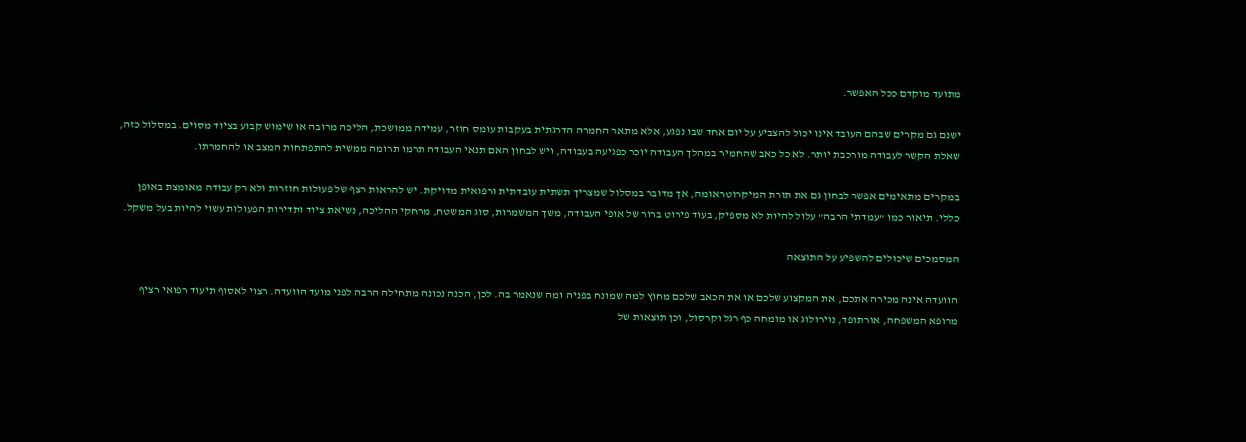מתועד מוקדם ככל האפשר.

ישנם גם מקרים שבהם העובד אינו יכול להצביע על יום אחד שבו נפגע, אלא מתאר החמרה הדרגתית בעקבות עומס חוזר, עמידה ממושכת, הליכה מרובה או שימוש קבוע בציוד מסוים. במסלול כזה, שאלת הקשר לעבודה מורכבת יותר. לא כל כאב שהחמיר במהלך העבודה יוכר כפגיעה בעבודה, ויש לבחון האם תנאי העבודה תרמו תרומה ממשית להתפתחות המצב או להחמרתו.

במקרים מתאימים אפשר לבחון גם את תורת המיקרוטראומה, אך מדובר במסלול שמצריך תשתית עובדתית ורפואית מדויקת. יש להראות רצף של פעולות חוזרות ולא רק עבודה מאומצת באופן כללי. תיאור כמו "עמדתי הרבה" עלול להיות לא מספיק, בעוד פירוט ברור של אופי העבודה, משך המשמרות, סוג המשטח, מרחקי ההליכה, נשיאת ציוד ותדירות הפעולות עשוי להיות בעל משקל.

המסמכים שיכולים להשפיע על התוצאה

הוועדה אינה מכירה אתכם, את המקצוע שלכם או את הכאב שלכם מחוץ למה שמונח בפניה ומה שנאמר בה. לכן, הכנה נכונה מתחילה הרבה לפני מועד הוועדה. רצוי לאסוף תיעוד רפואי רציף מרופא המשפחה, אורתופד, נוירולוג או מומחה כף רגל וקרסול, וכן תוצאות של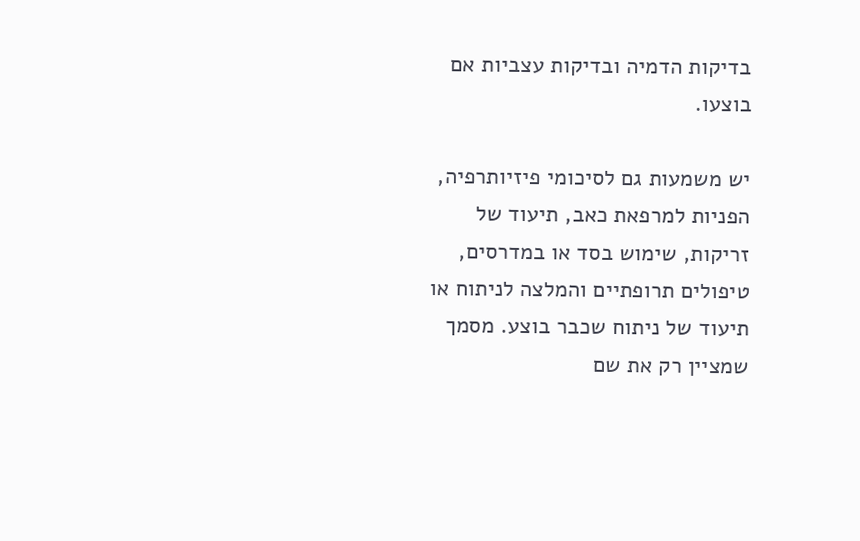בדיקות הדמיה ובדיקות עצביות אם בוצעו.

יש משמעות גם לסיכומי פיזיותרפיה, הפניות למרפאת כאב, תיעוד של זריקות, שימוש בסד או במדרסים, טיפולים תרופתיים והמלצה לניתוח או תיעוד של ניתוח שכבר בוצע. מסמך שמציין רק את שם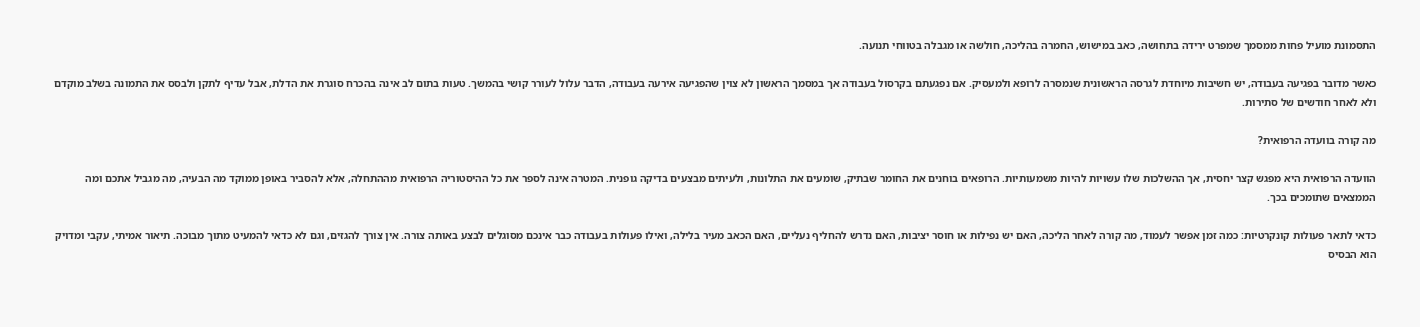התסמונת מועיל פחות ממסמך שמפרט ירידה בתחושה, כאב במישוש, החמרה בהליכה, חולשה או מגבלה בטווחי תנועה.

כאשר מדובר בפגיעה בעבודה, יש חשיבות מיוחדת לגרסה הראשונית שנמסרה לרופא ולמעסיק. אם נפגעתם בקרסול בעבודה אך במסמך הראשון לא צוין שהפגיעה אירעה בעבודה, הדבר עלול לעורר קושי בהמשך. טעות בתום לב אינה בהכרח סוגרת את הדלת, אבל עדיף לתקן ולבסס את התמונה בשלב מוקדם ולא לאחר חודשים של סתירות.

מה קורה בוועדה הרפואית?

הוועדה הרפואית היא מפגש קצר יחסית, אך ההשלכות שלו עשויות להיות משמעותיות. הרופאים בוחנים את החומר שבתיק, שומעים את התלונות, ולעיתים מבצעים בדיקה גופנית. המטרה אינה לספר את כל ההיסטוריה הרפואית מההתחלה, אלא להסביר באופן ממוקד מה הבעיה, מה מגביל אתכם ומה הממצאים שתומכים בכך.

כדאי לתאר פעולות קונקרטיות: כמה זמן אפשר לעמוד, מה קורה לאחר הליכה, האם יש נפילות או חוסר יציבות, האם נדרש להחליף נעליים, האם הכאב מעיר בלילה, ואילו פעולות בעבודה כבר אינכם מסוגלים לבצע באותה צורה. אין צורך להגזים, וגם לא כדאי להמעיט מתוך מבוכה. תיאור אמיתי, עקבי ומדויק הוא הבסיס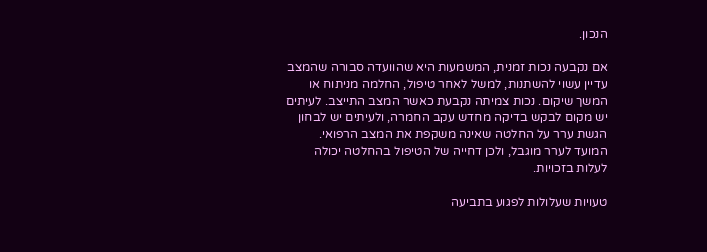הנכון.

אם נקבעה נכות זמנית, המשמעות היא שהוועדה סבורה שהמצב עדיין עשוי להשתנות, למשל לאחר טיפול, החלמה מניתוח או המשך שיקום. נכות צמיתה נקבעת כאשר המצב התייצב. לעיתים יש מקום לבקש בדיקה מחדש עקב החמרה, ולעיתים יש לבחון הגשת ערר על החלטה שאינה משקפת את המצב הרפואי. המועד לערר מוגבל, ולכן דחייה של הטיפול בהחלטה יכולה לעלות בזכויות.

טעויות שעלולות לפגוע בתביעה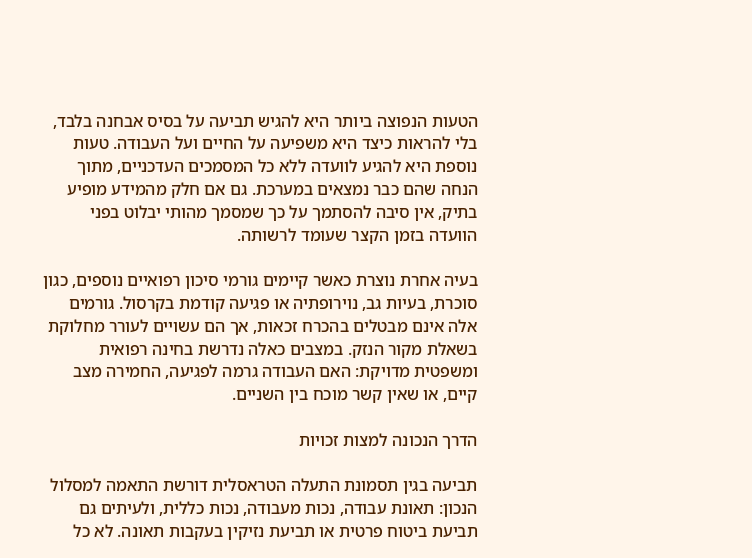הטעות הנפוצה ביותר היא להגיש תביעה על בסיס אבחנה בלבד, בלי להראות כיצד היא משפיעה על החיים ועל העבודה. טעות נוספת היא להגיע לוועדה ללא כל המסמכים העדכניים, מתוך הנחה שהם כבר נמצאים במערכת. גם אם חלק מהמידע מופיע בתיק, אין סיבה להסתמך על כך שמסמך מהותי יבלוט בפני הוועדה בזמן הקצר שעומד לרשותה.

בעיה אחרת נוצרת כאשר קיימים גורמי סיכון רפואיים נוספים, כגון סוכרת, בעיות גב, נוירופתיה או פגיעה קודמת בקרסול. גורמים אלה אינם מבטלים בהכרח זכאות, אך הם עשויים לעורר מחלוקת בשאלת מקור הנזק. במצבים כאלה נדרשת בחינה רפואית ומשפטית מדויקת: האם העבודה גרמה לפגיעה, החמירה מצב קיים, או שאין קשר מוכח בין השניים.

הדרך הנכונה למצות זכויות

תביעה בגין תסמונת התעלה הטראסלית דורשת התאמה למסלול הנכון: תאונת עבודה, נכות מעבודה, נכות כללית, ולעיתים גם תביעת ביטוח פרטית או תביעת נזיקין בעקבות תאונה. לא כל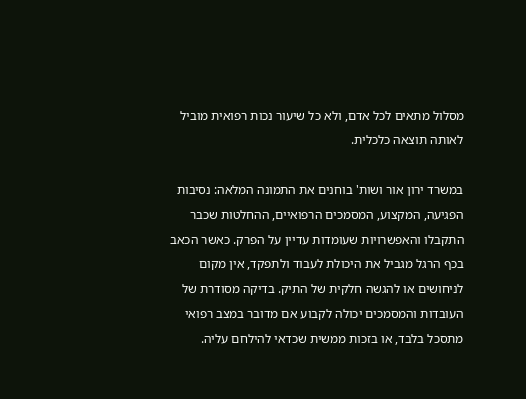מסלול מתאים לכל אדם, ולא כל שיעור נכות רפואית מוביל לאותה תוצאה כלכלית.

במשרד ירון אור ושות' בוחנים את התמונה המלאה: נסיבות הפגיעה, המקצוע, המסמכים הרפואיים, ההחלטות שכבר התקבלו והאפשרויות שעומדות עדיין על הפרק. כאשר הכאב בכף הרגל מגביל את היכולת לעבוד ולתפקד, אין מקום לניחושים או להגשה חלקית של התיק. בדיקה מסודרת של העובדות והמסמכים יכולה לקבוע אם מדובר במצב רפואי מתסכל בלבד, או בזכות ממשית שכדאי להילחם עליה.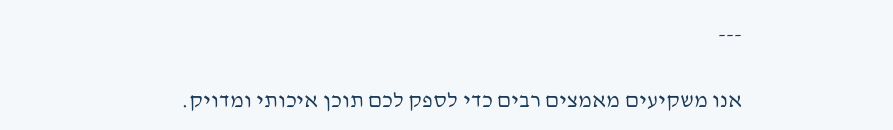---

אנו משקיעים מאמצים רבים כדי לספק לכם תוכן איכותי ומדויק.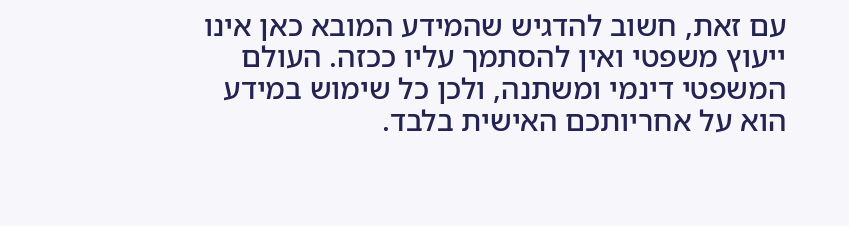עם זאת, חשוב להדגיש שהמידע המובא כאן אינו ייעוץ משפטי ואין להסתמך עליו ככזה. העולם המשפטי דינמי ומשתנה, ולכן כל שימוש במידע הוא על אחריותכם האישית בלבד.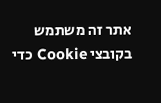אתר זה משתמש בקובצי Cookie כדי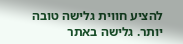להציע חווית גלישה טובה יותר. גלישה באתר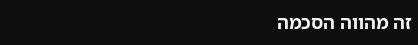זה מהווה הסכמה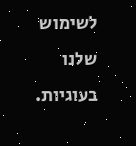לשימוש שלנו בעוגיות.